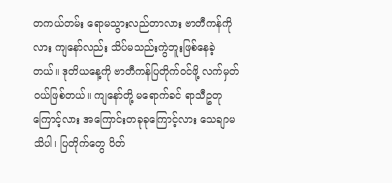တကယ်တမ်း ရောမသွားလည်တာလား ဗာတီကန်ကိုလား ကျနော်လည်း သိပ်မသည်းကွဲဘူးဖြစ်နေခဲ့တယ်။ ဒုတိယနေ့ကို ဗာတီကန်ပြတိုက်ဝင်ဖို့ လက်မှတ်ဝယ်ဖြစ်တယ်။ ကျနော်တို့ မရောက်ခင် ရာသီဥတုကြောင့်လား အကြောင်းတခုခုကြောင့်လား သေချာမသိပါ၊ ပြတိုက်တွေ ပိတ်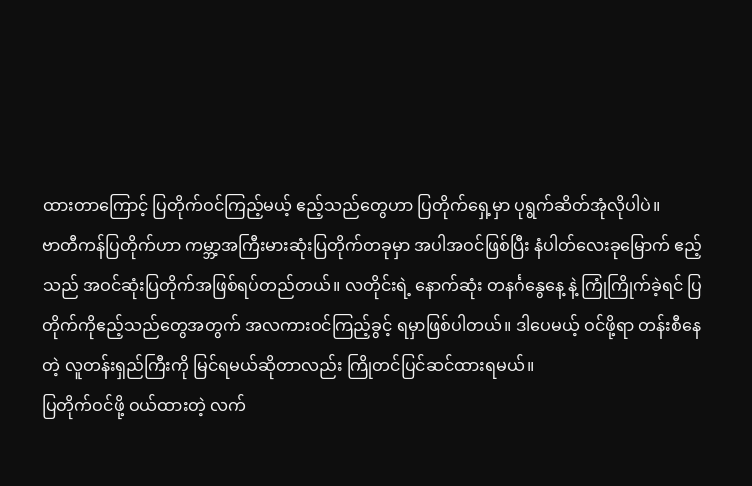ထားတာကြောင့် ပြတိုက်ဝင်ကြည့်မယ့် ဧည့်သည်တွေဟာ ပြတိုက်ရှေ့မှာ ပုရွက်ဆိတ်အုံလိုပါပဲ။
ဗာတီကန်ပြတိုက်ဟာ ကမ္ဘာ့အကြီးမားဆုံးပြတိုက်တခုမှာ အပါအဝင်ဖြစ်ပြီး နံပါတ်လေးခုမြောက် ဧည့်သည် အဝင်ဆုံးပြတိုက်အဖြစ်ရပ်တည်တယ်။ လတိုင်းရဲ့ နောက်ဆုံး တနင်္ဂနွေနေ့ နဲ့ ကြုံကြိုက်ခဲ့ရင် ပြတိုက်ကိုဧည့်သည်တွေအတွက် အလကားဝင်ကြည့်ခွင့် ရမှာဖြစ်ပါတယ်။ ဒါပေမယ့် ဝင်ဖို့ရာ တန်းစီနေတဲ့ လူတန်းရှည်ကြီးကို မြင်ရမယ်ဆိုတာလည်း ကြိုတင်ပြင်ဆင်ထားရမယ်။
ပြတိုက်ဝင်ဖို့ ဝယ်ထားတဲ့ လက်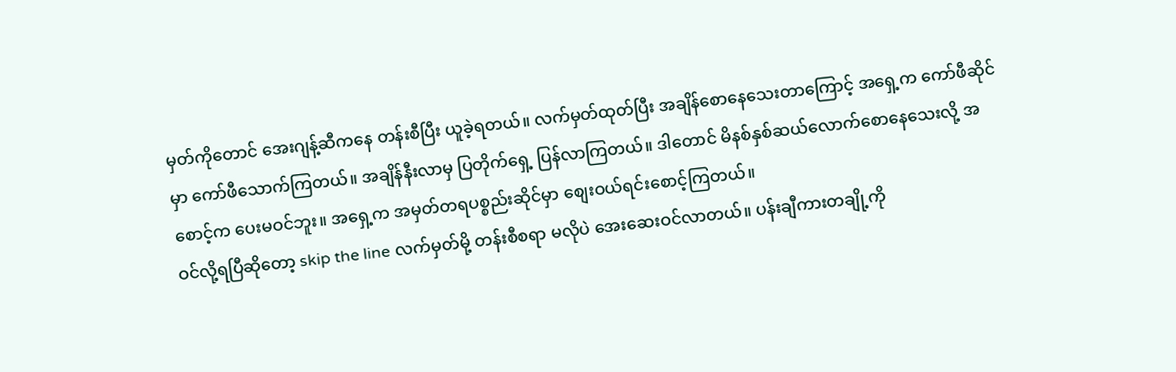မှတ်ကိုတောင် အေးဂျန့်ဆီကနေ တန်းစီပြီး ယူခဲ့ရတယ်။ လက်မှတ်ထုတ်ပြီး အချိန်စောနေသေးတာကြောင့် အရှေ့က ကော်ဖီဆိုင်မှာ ကော်ဖီသောက်ကြတယ်။ အချိန်နီးလာမှ ပြတိုက်ရှေ့ ပြန်လာကြတယ်။ ဒါတောင် မိနစ်နှစ်ဆယ်လောက်စောနေသေးလို့ အစောင့်က ပေးမဝင်ဘူး။ အရှေ့က အမှတ်တရပစ္စည်းဆိုင်မှာ စျေးဝယ်ရင်းစောင့်ကြတယ်။
ဝင်လို့ရပြီဆိုတော့ skip the line လက်မှတ်မို့ တန်းစီစရာ မလိုပဲ အေးဆေးဝင်လာတယ်။ ပန်းချီကားတချို့ကို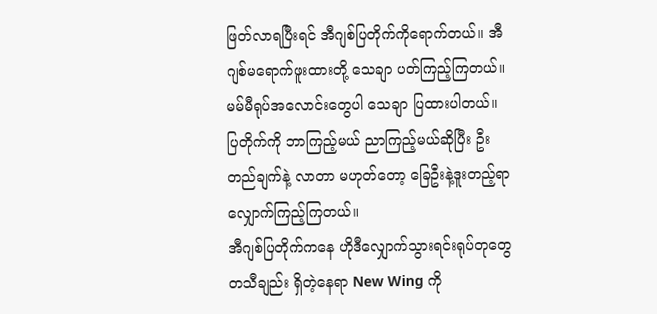ဖြတ်လာရပြီးရင် အီဂျစ်ပြတိုက်ကိုရောက်တယ်။ အီဂျစ်မရောက်ဖူးထားတို့ သေချာ ပတ်ကြည့်ကြတယ်။ မမ်မီရုပ်အလောင်းတွေပါ သေချာ ပြထားပါတယ်။ ပြတိုက်ကို ဘာကြည့်မယ် ညာကြည့်မယ်ဆိုပြီး ဦးတည်ချက်နဲ့ လာတာ မဟုတ်တော့ ခြေဦးနဲ့ဒူးတည့်ရာ လျှောက်ကြည့်ကြတယ်။
အီဂျစ်ပြတိုက်ကနေ ဟိုဒီလျှောက်သွားရင်းရုပ်တုတွေ တသီချည်း ရှိတဲ့နေရာ New Wing ကို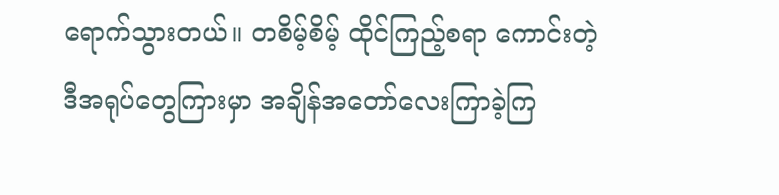ရောက်သွားတယ်။ တစိမ့်စိမ့် ထိုင်ကြည့်စရာ ကောင်းတဲ့ ဒီအရုပ်တွေကြားမှာ အချိန်အတော်လေးကြာခဲ့ကြ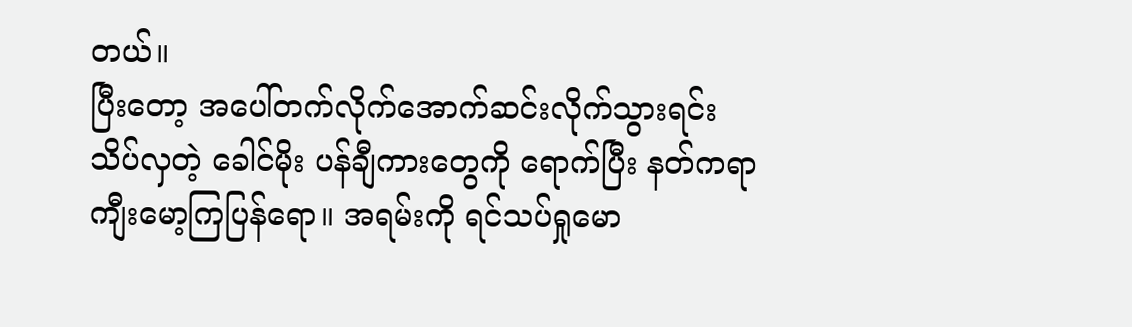တယ်။
ပြီးတော့ အပေါ်တက်လိုက်အောက်ဆင်းလိုက်သွားရင်း သိပ်လှတဲ့ ခေါင်မိုး ပန်ချီကားတွေကို ရောက်ပြီး နတ်ကရာ ကျီးမော့ကြပြန်ရော။ အရမ်းကို ရင်သပ်ရှုမော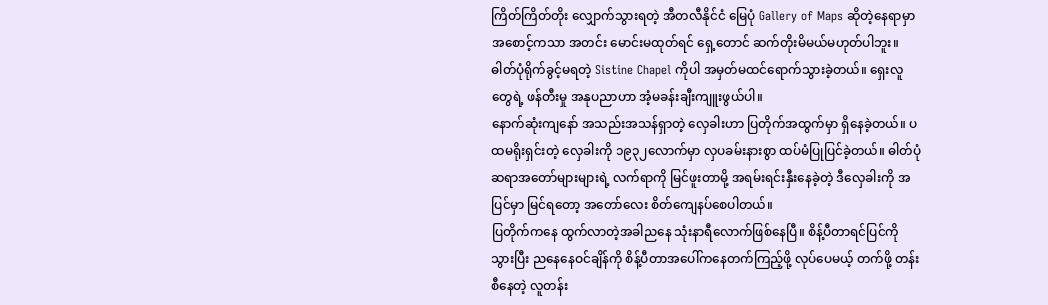ကြိတ်ကြိတ်တိုး လျှောက်သွားရတဲ့ အီတလီနိုင်ငံ မြေပုံ Gallery of Maps ဆိုတဲ့နေရာမှာ အစောင့်ကသာ အတင်း မောင်းမထုတ်ရင် ရှေ့တောင် ဆက်တိုးမိမယ်မဟုတ်ပါဘူး။
ဓါတ်ပုံရိုက်ခွင့်မရတဲ့ Sistine Chapel ကိုပါ အမှတ်မထင်ရောက်သွားခဲ့တယ်။ ရှေးလူတွေရဲ့ ဖန်တီးမှု အနုပညာဟာ အံ့မခန်းချီးကျူးဖွယ်ပါ။
နောက်ဆုံးကျနော် အသည်းအသန်ရှာတဲ့ လှေခါးဟာ ပြတိုက်အထွက်မှာ ရှိနေခဲ့တယ်။ ပထမရိုးရှင်းတဲ့ လှေခါးကို ၁၉၃၂လောက်မှာ လှပခမ်းနားစွာ ထပ်မံပြုပြင်ခဲ့တယ်။ ဓါတ်ပုံ ဆရာအတော်များများရဲ့ လက်ရာကို မြင်ဖူးတာမို့ အရမ်းရင်းနှီးနေခဲ့တဲ့ ဒီလှေခါးကို အပြင်မှာ မြင်ရတော့ အတော်လေး စိတ်ကျေနပ်စေပါတယ်။
ပြတိုက်ကနေ ထွက်လာတဲ့အခါညနေ သုံးနာရီလောက်ဖြစ်နေပြီ။ စိန့်ပီတာရင်ပြင်ကိုသွားပြီး ညနေနေဝင်ချိန်ကို စိန့်ပီတာအပေါ်ကနေတက်ကြည့်ဖို့ လုပ်ပေမယ့် တက်ဖို့ တန်းစီနေတဲ့ လူတန်း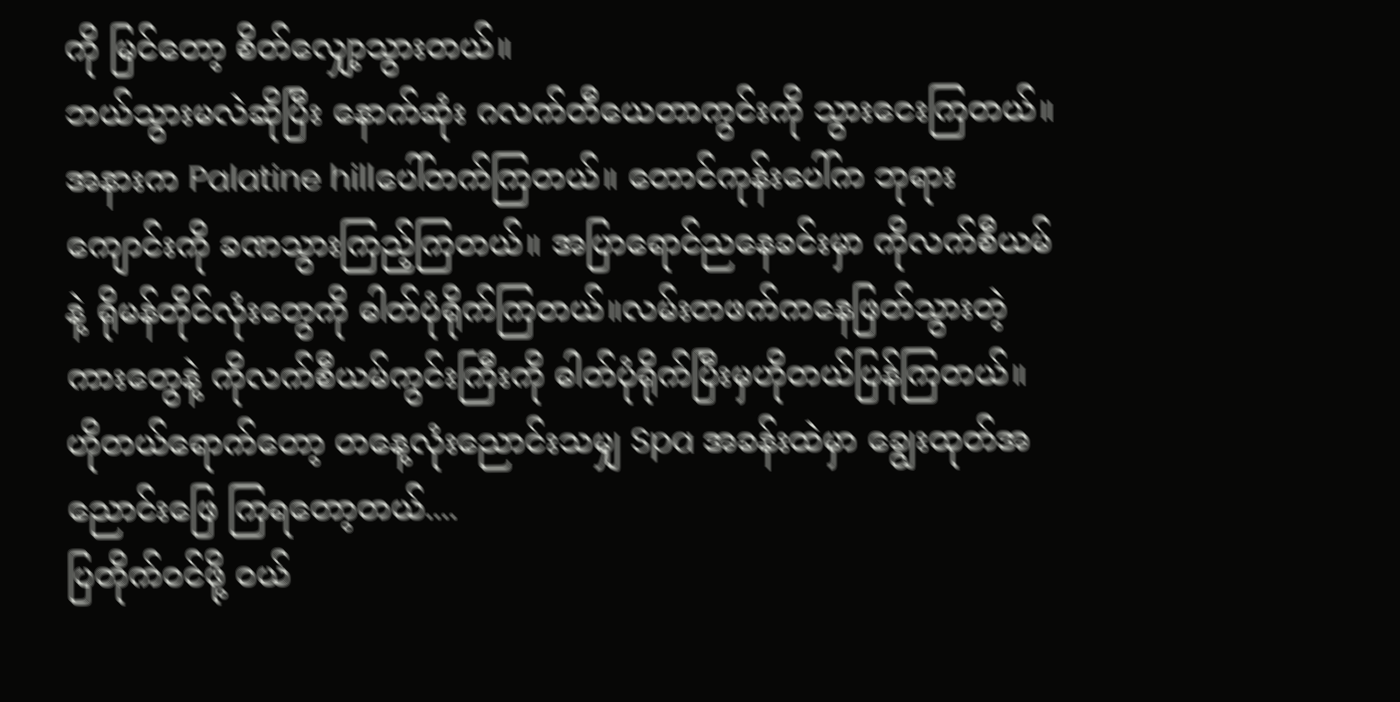ကို မြင်တော့ စိတ်လျှော့သွားတယ်။
ဘယ်သွားမလဲဆိုပြီး နောက်ဆုံး ဂလက်တီယေတာကွင်းကို သွားငေးကြတယ်။ အနားက Palatine hillပေါ်တက်ကြတယ်။ တောင်ကုန်းပေါ်က ဘုရားကျောင်းကို ခဏသွားကြည့်ကြတယ်။ အပြာရောင်ညနေခင်းမှာ ကိုလက်စီယမ်နဲ့ ရိုမန်တိုင်လုံးတွေကို ဓါတ်ပုံရိုက်ကြတယ်။လမ်းတဖက်ကနေဖြတ်သွားတဲ့ ကားတွေနဲ့ ကိုလက်စီယမ်ကွင်းကြီးကို ဓါတ်ပုံရိုက်ပြီးမှဟိုတယ်ပြန်ကြတယ်။
ဟိုတယ်ရောက်တော့ တနေ့လုံးညောင်းသမျှ Spa အခန်းထဲမှာ ချွေးထုတ်အညောင်းဖြေ ကြရတော့တယ်....
ပြတိုက်ဝင်ဖို့ ဝယ်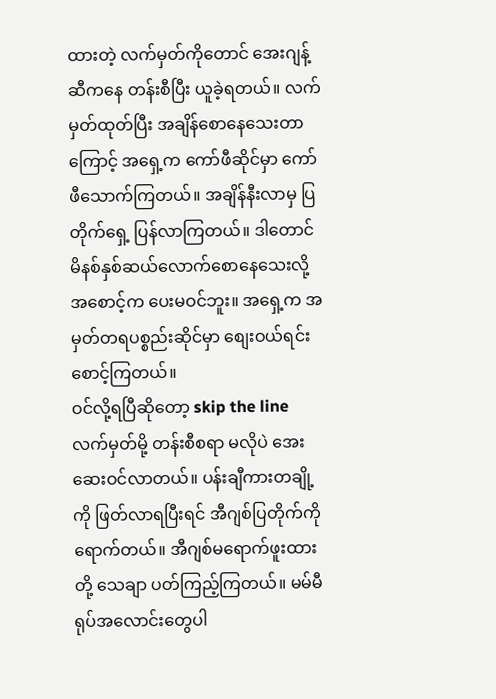ထားတဲ့ လက်မှတ်ကိုတောင် အေးဂျန့်ဆီကနေ တန်းစီပြီး ယူခဲ့ရတယ်။ လက်မှတ်ထုတ်ပြီး အချိန်စောနေသေးတာကြောင့် အရှေ့က ကော်ဖီဆိုင်မှာ ကော်ဖီသောက်ကြတယ်။ အချိန်နီးလာမှ ပြတိုက်ရှေ့ ပြန်လာကြတယ်။ ဒါတောင် မိနစ်နှစ်ဆယ်လောက်စောနေသေးလို့ အစောင့်က ပေးမဝင်ဘူး။ အရှေ့က အမှတ်တရပစ္စည်းဆိုင်မှာ စျေးဝယ်ရင်းစောင့်ကြတယ်။
ဝင်လို့ရပြီဆိုတော့ skip the line လက်မှတ်မို့ တန်းစီစရာ မလိုပဲ အေးဆေးဝင်လာတယ်။ ပန်းချီကားတချို့ကို ဖြတ်လာရပြီးရင် အီဂျစ်ပြတိုက်ကိုရောက်တယ်။ အီဂျစ်မရောက်ဖူးထားတို့ သေချာ ပတ်ကြည့်ကြတယ်။ မမ်မီရုပ်အလောင်းတွေပါ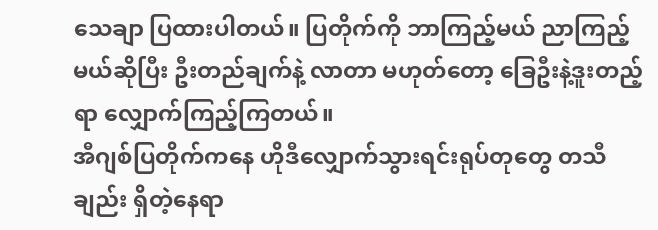သေချာ ပြထားပါတယ်။ ပြတိုက်ကို ဘာကြည့်မယ် ညာကြည့်မယ်ဆိုပြီး ဦးတည်ချက်နဲ့ လာတာ မဟုတ်တော့ ခြေဦးနဲ့ဒူးတည့်ရာ လျှောက်ကြည့်ကြတယ်။
အီဂျစ်ပြတိုက်ကနေ ဟိုဒီလျှောက်သွားရင်းရုပ်တုတွေ တသီချည်း ရှိတဲ့နေရာ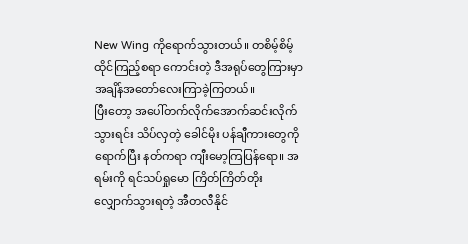New Wing ကိုရောက်သွားတယ်။ တစိမ့်စိမ့် ထိုင်ကြည့်စရာ ကောင်းတဲ့ ဒီအရုပ်တွေကြားမှာ အချိန်အတော်လေးကြာခဲ့ကြတယ်။
ပြီးတော့ အပေါ်တက်လိုက်အောက်ဆင်းလိုက်သွားရင်း သိပ်လှတဲ့ ခေါင်မိုး ပန်ချီကားတွေကို ရောက်ပြီး နတ်ကရာ ကျီးမော့ကြပြန်ရော။ အရမ်းကို ရင်သပ်ရှုမော ကြိတ်ကြိတ်တိုး လျှောက်သွားရတဲ့ အီတလီနိုင်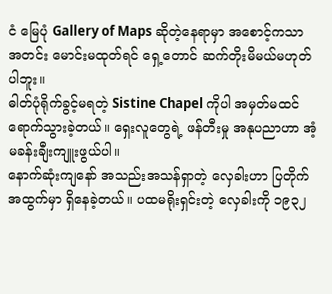ငံ မြေပုံ Gallery of Maps ဆိုတဲ့နေရာမှာ အစောင့်ကသာ အတင်း မောင်းမထုတ်ရင် ရှေ့တောင် ဆက်တိုးမိမယ်မဟုတ်ပါဘူး။
ဓါတ်ပုံရိုက်ခွင့်မရတဲ့ Sistine Chapel ကိုပါ အမှတ်မထင်ရောက်သွားခဲ့တယ်။ ရှေးလူတွေရဲ့ ဖန်တီးမှု အနုပညာဟာ အံ့မခန်းချီးကျူးဖွယ်ပါ။
နောက်ဆုံးကျနော် အသည်းအသန်ရှာတဲ့ လှေခါးဟာ ပြတိုက်အထွက်မှာ ရှိနေခဲ့တယ်။ ပထမရိုးရှင်းတဲ့ လှေခါးကို ၁၉၃၂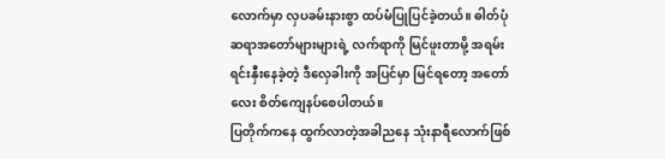လောက်မှာ လှပခမ်းနားစွာ ထပ်မံပြုပြင်ခဲ့တယ်။ ဓါတ်ပုံ ဆရာအတော်များများရဲ့ လက်ရာကို မြင်ဖူးတာမို့ အရမ်းရင်းနှီးနေခဲ့တဲ့ ဒီလှေခါးကို အပြင်မှာ မြင်ရတော့ အတော်လေး စိတ်ကျေနပ်စေပါတယ်။
ပြတိုက်ကနေ ထွက်လာတဲ့အခါညနေ သုံးနာရီလောက်ဖြစ်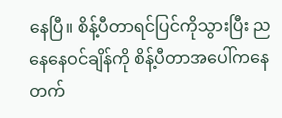နေပြီ။ စိန့်ပီတာရင်ပြင်ကိုသွားပြီး ညနေနေဝင်ချိန်ကို စိန့်ပီတာအပေါ်ကနေတက်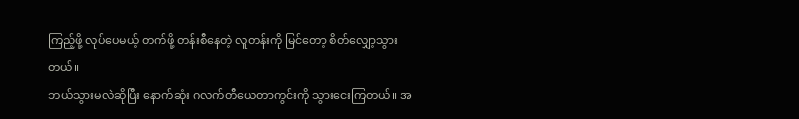ကြည့်ဖို့ လုပ်ပေမယ့် တက်ဖို့ တန်းစီနေတဲ့ လူတန်းကို မြင်တော့ စိတ်လျှော့သွားတယ်။
ဘယ်သွားမလဲဆိုပြီး နောက်ဆုံး ဂလက်တီယေတာကွင်းကို သွားငေးကြတယ်။ အ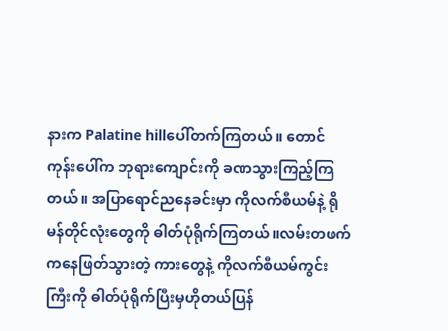နားက Palatine hillပေါ်တက်ကြတယ်။ တောင်ကုန်းပေါ်က ဘုရားကျောင်းကို ခဏသွားကြည့်ကြတယ်။ အပြာရောင်ညနေခင်းမှာ ကိုလက်စီယမ်နဲ့ ရိုမန်တိုင်လုံးတွေကို ဓါတ်ပုံရိုက်ကြတယ်။လမ်းတဖက်ကနေဖြတ်သွားတဲ့ ကားတွေနဲ့ ကိုလက်စီယမ်ကွင်းကြီးကို ဓါတ်ပုံရိုက်ပြီးမှဟိုတယ်ပြန်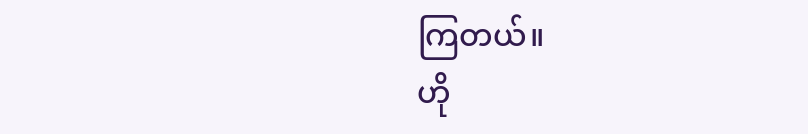ကြတယ်။
ဟို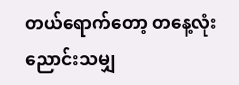တယ်ရောက်တော့ တနေ့လုံးညောင်းသမျှ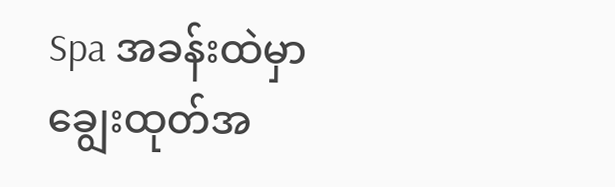Spa အခန်းထဲမှာ ချွေးထုတ်အ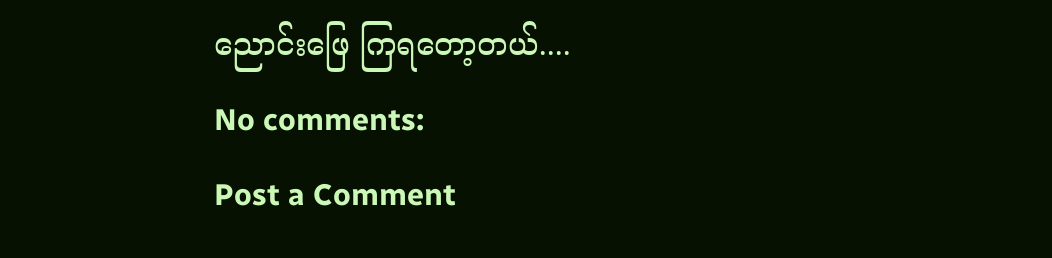ညောင်းဖြေ ကြရတော့တယ်....
No comments:
Post a Comment